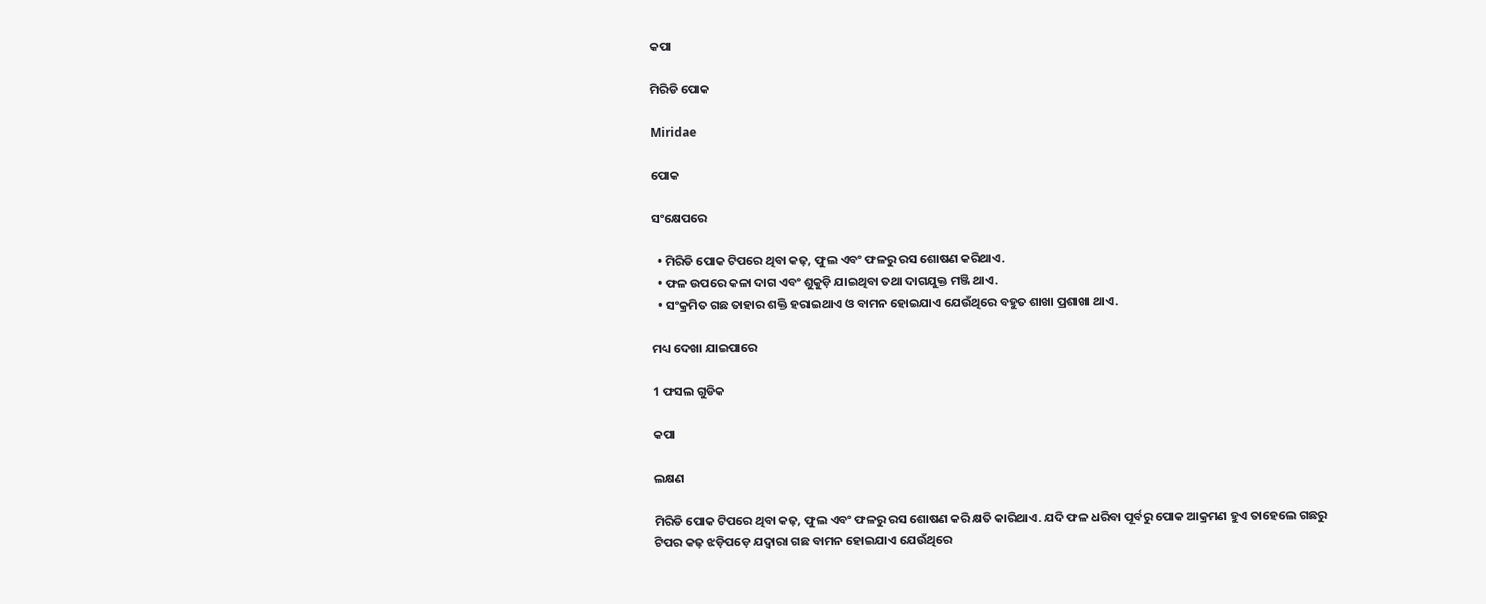କପା

ମିରିଡି ପୋକ

Miridae

ପୋକ

ସଂକ୍ଷେପରେ

  • ମିରିଡି ପୋକ ଟିପରେ ଥିବା କଢ଼, ଫୁଲ ଏବଂ ଫଳରୁ ରସ ଶୋଷଣ କରିଥାଏ.
  • ଫଳ ଉପରେ କଳା ଦାଗ ଏବଂ ଶୁକୁଡ଼ି ଯାଇଥିବା ତଥା ଦାଗଯୁକ୍ତ ମଞ୍ଜି ଥାଏ.
  • ସଂକ୍ରମିତ ଗଛ ତାହାର ଶକ୍ତି ହରାଇଥାଏ ଓ ବାମନ ହୋଇଯାଏ ଯେଉଁଥିରେ ବହୁତ ଶାଖା ପ୍ରଶାଖା ଥାଏ.

ମଧ୍ୟ ଦେଖା ଯାଇପାରେ

1 ଫସଲ ଗୁଡିକ

କପା

ଲକ୍ଷଣ

ମିରିଡି ପୋକ ଟିପରେ ଥିବା କଢ଼, ଫୁଲ ଏବଂ ଫଳରୁ ରସ ଶୋଷଣ କରି କ୍ଷତି କାରିଥାଏ. ଯଦି ଫଳ ଧରିବା ପୂର୍ବରୁ ପୋକ ଆକ୍ରମଣ ହୁଏ ତାହେଲେ ଗଛରୁ ଟିପର କଢ଼ ଝଡ଼ିପଡ଼େ ଯଦ୍ୱାରା ଗଛ ବାମନ ହୋଇଯାଏ ଯେଉଁଥିରେ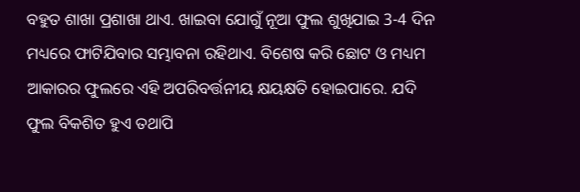ବହୁତ ଶାଖା ପ୍ରଶାଖା ଥାଏ. ଖାଇବା ଯୋଗୁଁ ନୂଆ ଫୁଲ ଶୁଖିଯାଇ 3-4 ଦିନ ମଧ୍ୟରେ ଫାଟିଯିବାର ସମ୍ଭାବନା ରହିଥାଏ. ବିଶେଷ କରି ଛୋଟ ଓ ମଧ୍ୟମ ଆକାରର ଫୁଲରେ ଏହି ଅପରିବର୍ତ୍ତନୀୟ କ୍ଷୟକ୍ଷତି ହୋଇପାରେ. ଯଦି ଫୁଲ ବିକଶିତ ହୁଏ ତଥାପି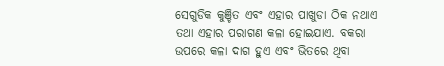ସେଗୁଡିକ କୁଞ୍ଚିତ ଏବଂ ଏହାର ପାଖୁଡା ଠିକ ନଥାଏ ତଥା ଏହାର ପରାଗଣ କଳା ହୋଇଯାଏ. ବକରା ଉପରେ କଳା ଦାଗ ହୁଏ ଏବଂ ଭିତରେ ଥିବା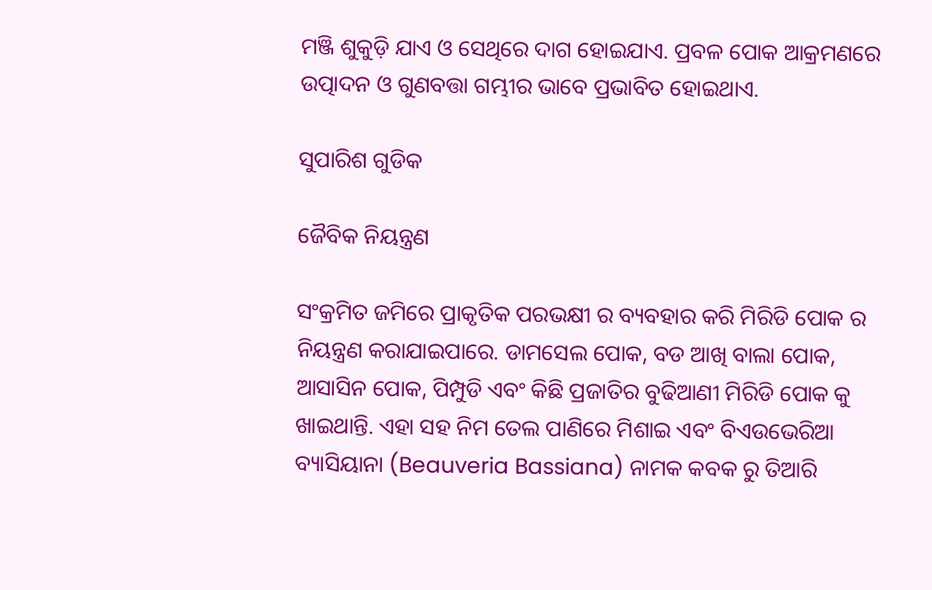ମଞ୍ଜି ଶୁକୁଡ଼ି ଯାଏ ଓ ସେଥିରେ ଦାଗ ହୋଇଯାଏ. ପ୍ରବଳ ପୋକ ଆକ୍ରମଣରେ ଉତ୍ପାଦନ ଓ ଗୁଣବତ୍ତା ଗମ୍ଭୀର ଭାବେ ପ୍ରଭାବିତ ହୋଇଥାଏ.

ସୁପାରିଶ ଗୁଡିକ

ଜୈବିକ ନିୟନ୍ତ୍ରଣ

ସଂକ୍ରମିତ ଜମିରେ ପ୍ରାକୃତିକ ପରଭକ୍ଷୀ ର ବ୍ୟବହାର କରି ମିରିଡି ପୋକ ର ନିୟନ୍ତ୍ରଣ କରାଯାଇପାରେ. ଡାମସେଲ ପୋକ, ବଡ ଆଖି ବାଲା ପୋକ, ଆସାସିନ ପୋକ, ପିମ୍ପୁଡି ଏବଂ କିଛି ପ୍ରଜାତିର ବୁଢିଆଣୀ ମିରିଡି ପୋକ କୁ ଖାଇଥାନ୍ତି. ଏହା ସହ ନିମ ତେଲ ପାଣିରେ ମିଶାଇ ଏବଂ ବିଏଉଭେରିଆ ବ୍ୟାସିୟାନା (Beauveria Bassiana) ନାମକ କବକ ରୁ ତିଆରି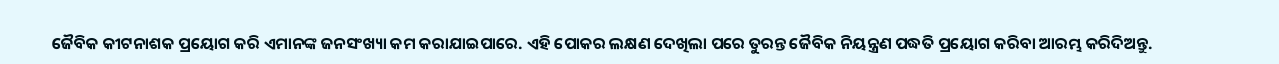ଜୈବିକ କୀଟନାଶକ ପ୍ରୟୋଗ କରି ଏମାନଙ୍କ ଜନସଂଖ୍ୟା କମ କରାଯାଇପାରେ. ଏହି ପୋକର ଲକ୍ଷଣ ଦେଖିଲା ପରେ ତୁରନ୍ତ ଜୈବିକ ନିୟନ୍ତ୍ରଣ ପଦ୍ଧତି ପ୍ରୟୋଗ କରିବା ଆରମ୍ଭ କରିଦିଅନ୍ତୁ.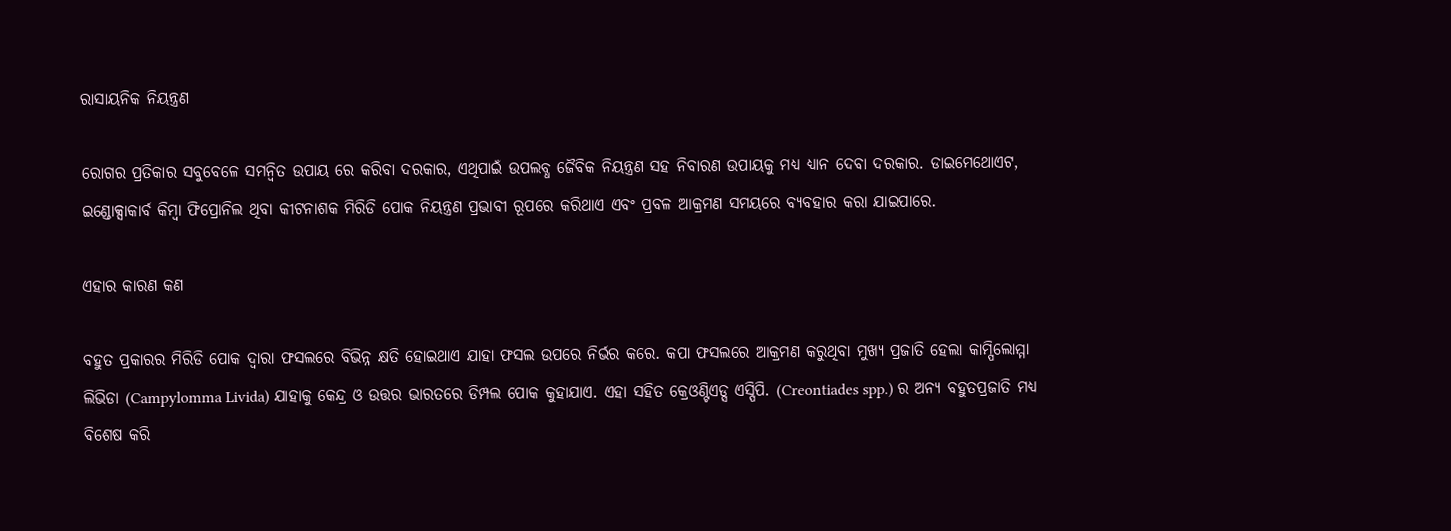ରାସାୟନିକ ନିୟନ୍ତ୍ରଣ

ରୋଗର ପ୍ରତିକାର ସବୁବେଳେ ସମନ୍ବିତ ଉପାୟ ରେ କରିବା ଦରକାର, ଏଥିପାଇଁ ଉପଲବ୍ଧ ଜୈବିକ ନିୟନ୍ତ୍ରଣ ସହ ନିବାରଣ ଉପାୟକୁ ମଧ୍ୟ ଧ୍ୟାନ ଦେବା ଦରକାର. ଡାଇମେଥୋଏଟ, ଇଣ୍ଡୋକ୍ସାକାର୍ବ କିମ୍ବା ଫିପ୍ରୋନିଲ ଥିବା କୀଟନାଶକ ମିରିଡି ପୋକ ନିୟନ୍ତ୍ରଣ ପ୍ରଭାବୀ ରୂପରେ କରିଥାଏ ଏବଂ ପ୍ରବଳ ଆକ୍ରମଣ ସମୟରେ ବ୍ୟବହାର କରା ଯାଇପାରେ.

ଏହାର କାରଣ କଣ

ବହୁତ ପ୍ରକାରର ମିରିଡି ପୋକ ଦ୍ୱାରା ଫସଲରେ ବିଭିନ୍ନ କ୍ଷତି ହୋଇଥାଏ ଯାହା ଫସଲ ଉପରେ ନିର୍ଭର କରେ. କପା ଫସଲରେ ଆକ୍ରମଣ କରୁଥିବା ମୁଖ୍ୟ ପ୍ରଜାତି ହେଲା କାମ୍ପିଲୋମ୍ମା ଲିଭିଡା (Campylomma Livida) ଯାହାକୁ କେନ୍ଦ୍ର ଓ ଉତ୍ତର ଭାରତରେ ଡିମ୍ପଲ ପୋକ କୁହାଯାଏ. ଏହା ସହିତ କ୍ରେଓଣ୍ଟିଏଡ୍ସ ଏସ୍ପିପି. (Creontiades spp.) ର ଅନ୍ୟ ବହୁତପ୍ରଜାତି ମଧ୍ୟ ବିଶେଷ କରି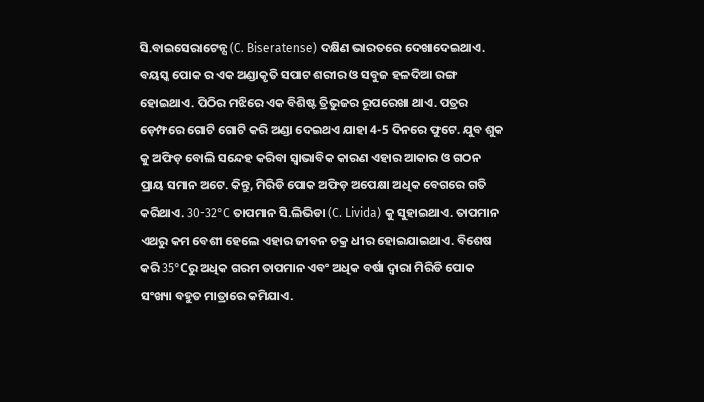ସି.ବାଇସେରାଟେନ୍ସ (C. Biseratense) ଦକ୍ଷିଣ ଭାରତରେ ଦେଖାଦେଇଥାଏ. ବୟସ୍କ ପୋକ ର ଏକ ଅଣ୍ଡାକୃତି ସପାଟ ଶରୀର ଓ ସବୁଜ ହଳଦିଆ ରଙ୍ଗ ହୋଇଥାଏ. ପିଠିର ମଝିରେ ଏକ ବିଶିଷ୍ଟ ତ୍ରିଭୁଜର ରୂପରେଖା ଥାଏ. ପତ୍ରର ଡ଼େମ୍ଫରେ ଗୋଟି ଗୋଟି କରି ଅଣ୍ଡା ଦେଇଥଏ ଯାହା 4-5 ଦିନରେ ଫୁଟେ. ଯୁବ ଶୁକ କୁ ଅଫିଡ଼ ବୋଲି ସନ୍ଦେହ କରିବା ସ୍ୱାଭାବିକ କାରଣ ଏହାର ଆକାର ଓ ଗଠନ ପ୍ରାୟ ସମାନ ଅଟେ. କିନ୍ତୁ, ମିରିଡି ପୋକ ଅଫିଡ଼ ଅପେକ୍ଷା ଅଧିକ ବେଗରେ ଗତି କରିଥାଏ. 30-32°C ତାପମାନ ସି.ଲିଭିଡା (C. Livida) କୁ ସୁହାଇଥାଏ. ତାପମାନ ଏଥରୁ କମ ବେଶୀ ହେଲେ ଏହାର ଜୀବନ ଚକ୍ର ଧୀର ହୋଇଯାଇଥାଏ. ବିଶେଷ କରି 35°Cରୁ ଅଧିକ ଗରମ ତାପମାନ ଏବଂ ଅଧିକ ବର୍ଷା ଦ୍ୱାରା ମିରିଡି ପୋକ ସଂଖ୍ୟା ବହୁତ ମାତ୍ରାରେ କମିଯାଏ.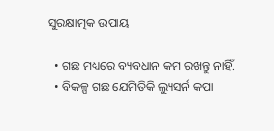ସୁରକ୍ଷାତ୍ମକ ଉପାୟ

  • ଗଛ ମଧ୍ୟରେ ବ୍ୟବଧାନ କମ ରଖନ୍ତୁ ନାହିଁ.
  • ବିକଳ୍ପ ଗଛ ଯେମିତିକି ଲ୍ୟୁସର୍ନ କପା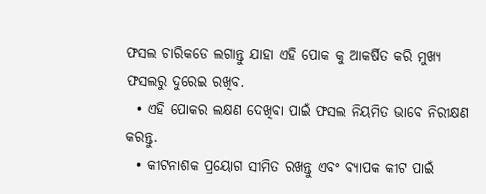ଫସଲ ଚାରିକଡେ ଲଗାନ୍ତୁ ଯାହା ଏହି ପୋକ କୁ ଆକର୍ଷିତ କରି ମୁଖ୍ୟ ଫସଲରୁ ଦୁରେଇ ରଖିବ.
  • ଏହି ପୋକର ଲକ୍ଷଣ ଦେଖିବା ପାଇଁ ଫସଲ ନିୟମିତ ଭାବେ ନିରୀକ୍ଷଣ କରନ୍ତୁ.
  • କୀଟନାଶକ ପ୍ରୟୋଗ ସୀମିତ ରଖନ୍ତୁ ଏବଂ ବ୍ୟାପକ କୀଟ ପାଇଁ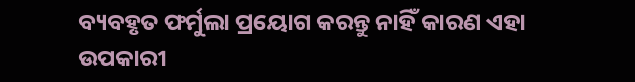ବ୍ୟବହୃତ ଫର୍ମୁଲା ପ୍ରୟୋଗ କରନ୍ତୁ ନାହିଁ କାରଣ ଏହା ଉପକାରୀ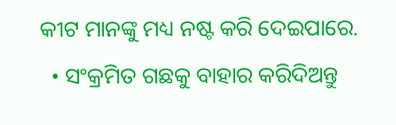କୀଟ ମାନଙ୍କୁ ମଧ୍ୟ ନଷ୍ଟ କରି ଦେଇପାରେ.
  • ସଂକ୍ରମିତ ଗଛକୁ ବାହାର କରିଦିଅନ୍ତୁ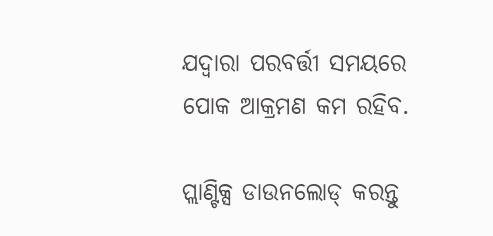ଯଦ୍ୱାରା ପରବର୍ତ୍ତୀ ସମୟରେ ପୋକ ଆକ୍ରମଣ କମ ରହିବ.

ପ୍ଲାଣ୍ଟିକ୍ସ ଡାଉନଲୋଡ୍ କରନ୍ତୁ